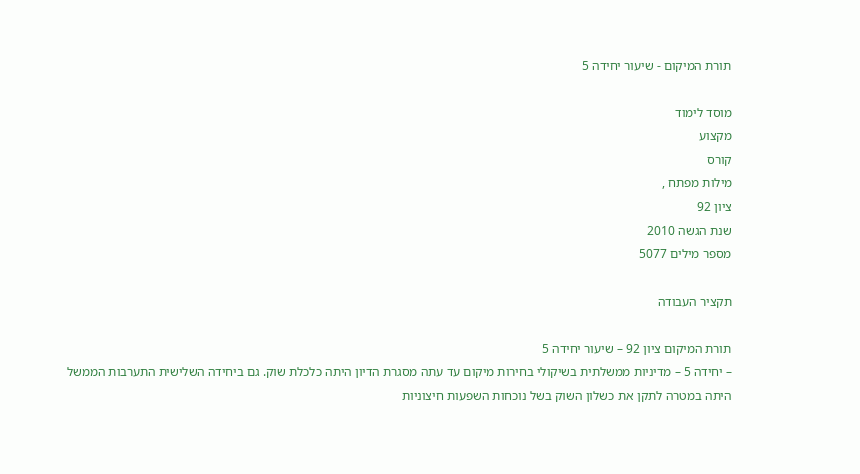תורת המיקום - שיעור יחידה 5

מוסד לימוד
מקצוע
קורס
מילות מפתח ,
ציון 92
שנת הגשה 2010
מספר מילים 5077

תקציר העבודה

תורת המיקום ציון 92 – שיעור יחידה 5
– יחידה 5 – מדיניות ממשלתית בשיקולי בחירות מיקום עד עתה מסגרת הדיון היתה כלכלת שוק. גם ביחידה השלישית התערבות הממשל היתה במטרה לתקן את כשלון השוק בשל נוכחות השפעות חיצוניות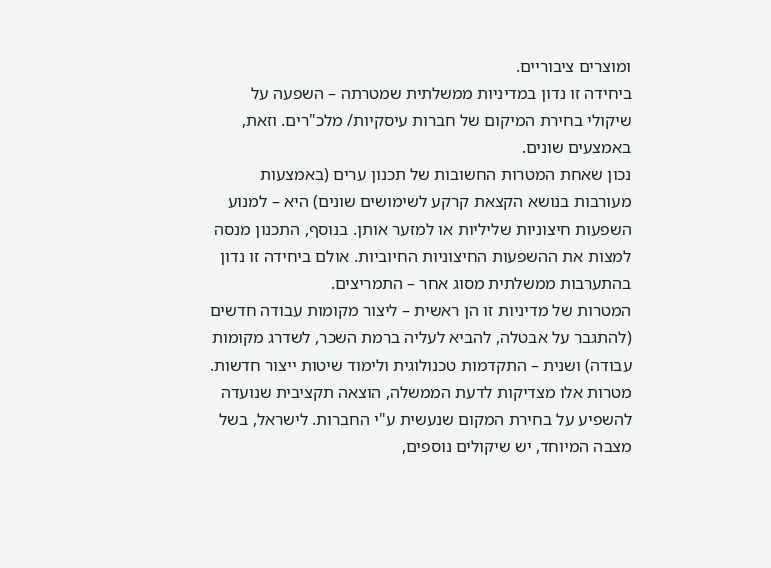ומוצרים ציבוריים.
ביחידה זו נדון במדיניות ממשלתית שמטרתה – השפעה על שיקולי בחירת המיקום של חברות עיסקיות/ מלכ"רים. וזאת, באמצעים שונים.
נכון שאחת המטרות החשובות של תכנון ערים (באמצעות מעורבות בנושא הקצאת קרקע לשימושים שונים) היא – למנוע השפעות חיצוניות שליליות או למזער אותן. בנוסף, התכנון מנסה למצות את ההשפעות החיצוניות החיוביות. אולם ביחידה זו נדון בהתערבות ממשלתית מסוג אחר – התמריצים.
המטרות של מדיניות זו הן ראשית – ליצור מקומות עבודה חדשים (להתגבר על אבטלה, להביא לעליה ברמת השכר, לשדרג מקומות עבודה) ושנית – התקדמות טכנולוגית ולימוד שיטות ייצור חדשות.
מטרות אלו מצדיקות לדעת הממשלה, הוצאה תקציבית שנועדה להשפיע על בחירת המקום שנעשית ע"י החברות. לישראל, בשל מצבה המיוחד, יש שיקולים נוספים,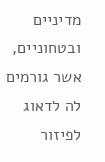מדיניים ובטחוניים, אשר גורמים לה לדאוג לפיזור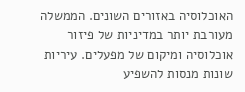האוכלוסיה באזורים השונים. הממשלה מעורבת יותר במדיניות של פיזור אוכלוסיה ומיקום של מפעלים. עיריות שונות מנסות להשפיע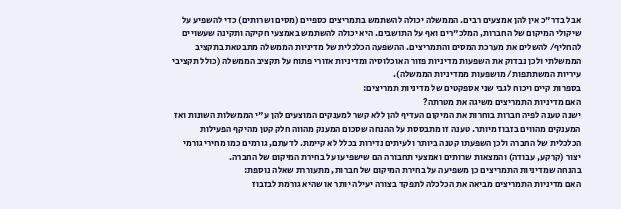אבל בדר"כ אין להן אמצעים רבים. הממשלה יכולה להשתמש בתמריצים כספיים (מסים ושרותים) כדי להשפיע על שיקולי המיקום של החברות, המלכ"רים ואף על התושבים. היא יכולה להשתמש באמצעי חקיקה ותקינה שעשויים להחליף/ להשלים את מערכת המסים והתמריצים. ההשפעה הכלכלית של מדיניות הממשלה מתבטאת בתקציב הממשלתי ולכן נבדוק את השפעות מדיניות פזור האוכלוסיה ומדיניות אזורי פתוח על תקציב הממשלה (כולל תקציבי עיריות המשתתפות/ מושפעות ממדיניות הממשלה).
בספרות קיים ויכוח לגבי שני אספקטים של מדיניות תמריצים:
האם מדיניות התמריצים משיגה את מטרתה?
ישנה טענה לפיה חברות בוחרות את המיקום העדיף להן ללא קשר למענקים המוצעים להן ע"י הממשלות השונות ואז המענקים מהווים בזבוז מיותר. טענה זו מתבססת על ההנחה שסכום המענק מהווה חלק קטן מהיקף הפעילות הכלכלית של החברה ולכן השפעתו קטנה ביותר ולעיתים נדירות בכלל לא קיימת. לדעתם, גורמים כמו מחירי גורמי יצור (קרקע, עבודה) והמצאות שרותים ואמצעי תחבורה הם שישפיעו על בחירת המיקום של החברה.
בהנחה שמדיניות התמריצים כן משפיעה על בחירת המיקום של חברות, מתעוררת שאלה נוספת:
האם מדיניות התמריצים מביאה את הכלכלה לתפקד בצורה יעילה יותר או שהיא גורמת לבזבוז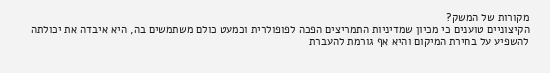מקורות של המשק?
הקיצוניים טוענים כי מכיון שמדיניות התמריצים הפכה לפופולרית וכמעט כולם משתמשים בה, היא איבדה את יכולתה להשפיע על בחירת המיקום והיא אף גורמת להעברת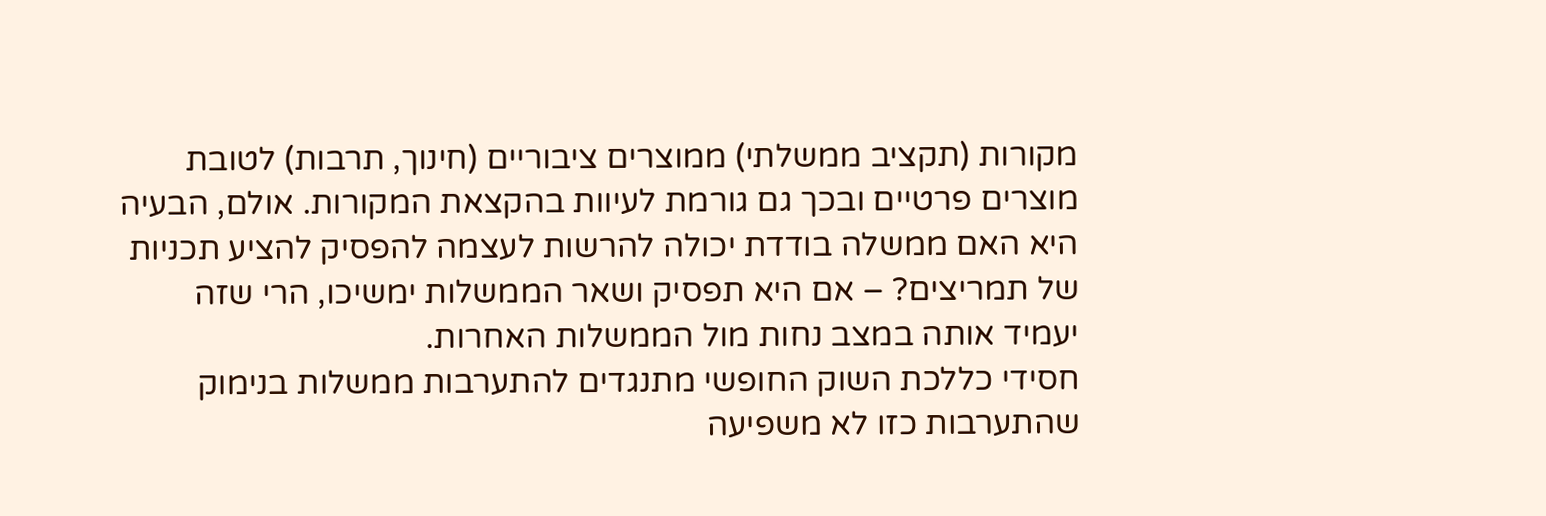מקורות (תקציב ממשלתי) ממוצרים ציבוריים (חינוך, תרבות) לטובת מוצרים פרטיים ובכך גם גורמת לעיוות בהקצאת המקורות. אולם, הבעיה היא האם ממשלה בודדת יכולה להרשות לעצמה להפסיק להציע תכניות של תמריצים? – אם היא תפסיק ושאר הממשלות ימשיכו, הרי שזה יעמיד אותה במצב נחות מול הממשלות האחרות.
חסידי כללכת השוק החופשי מתנגדים להתערבות ממשלות בנימוק שהתערבות כזו לא משפיעה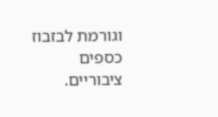וגורמת לבזבוז כספים ציבוריים.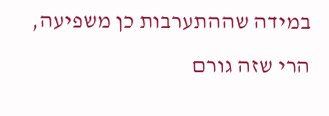במידה שההתערבות כן משפיעה, הרי שזה גורם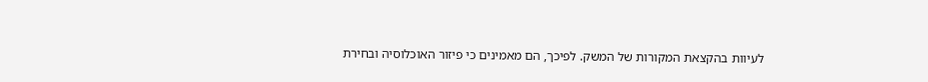לעיוות בהקצאת המקורות של המשק. לפיכך, הם מאמינים כי פיזור האוכלוסיה ובחירת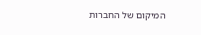המיקום של החברות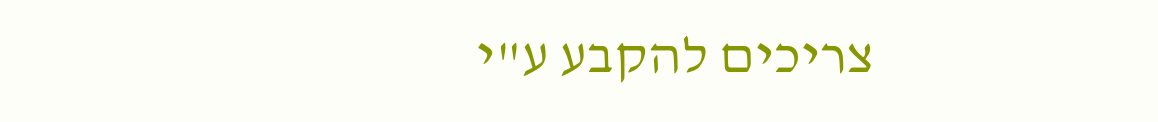צריכים להקבע ע"י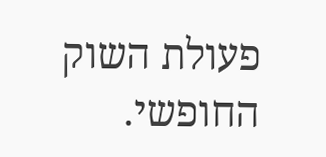פעולת השוק החופשי.